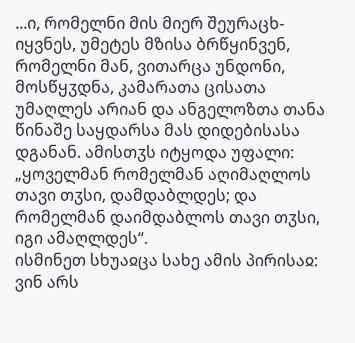...ი, რომელნი მის მიერ შეურაცხ-იყვნეს, უმეტეს მზისა ბრწყინვენ, რომელნი მან, ვითარცა უნდონი, მოსწყჳდნა, კამარათა ცისათა უმაღლეს არიან და ანგელოზთა თანა წინაშე საყდარსა მას დიდებისასა დგანან. ამისთჳს იტყოდა უფალი: „ყოველმან რომელმან აღიმაღლოს თავი თჳსი, დამდაბლდეს; და რომელმან დაიმდაბლოს თავი თჳსი, იგი ამაღლდეს“.
ისმინეთ სხუაჲცა სახე ამის პირისაჲ: ვინ არს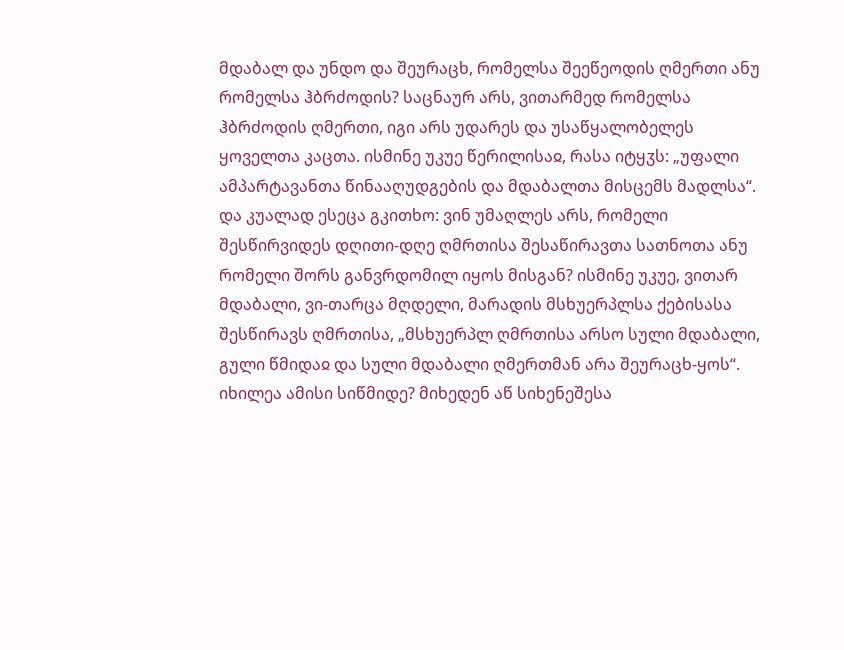მდაბალ და უნდო და შეურაცხ, რომელსა შეეწეოდის ღმერთი ანუ რომელსა ჰბრძოდის? საცნაურ არს, ვითარმედ რომელსა ჰბრძოდის ღმერთი, იგი არს უდარეს და უსაწყალობელეს ყოველთა კაცთა. ისმინე უკუე წერილისაჲ, რასა იტყჳს: „უფალი ამპარტავანთა წინააღუდგების და მდაბალთა მისცემს მადლსა“. და კუალად ესეცა გკითხო: ვინ უმაღლეს არს, რომელი შესწირვიდეს დღითი-დღე ღმრთისა შესაწირავთა სათნოთა ანუ რომელი შორს განვრდომილ იყოს მისგან? ისმინე უკუე, ვითარ მდაბალი, ვი-თარცა მღდელი, მარადის მსხუერპლსა ქებისასა შესწირავს ღმრთისა, „მსხუერპლ ღმრთისა არსო სული მდაბალი, გული წმიდაჲ და სული მდაბალი ღმერთმან არა შეურაცხ-ყოს“. იხილეა ამისი სიწმიდე? მიხედენ აწ სიხენეშესა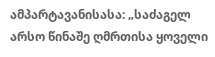ამპარტავანისასა: „საძაგელ არსო წინაშე ღმრთისა ყოველი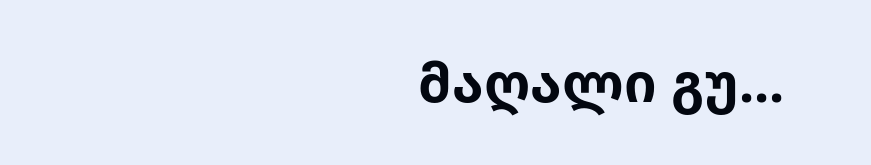მაღალი გუ...